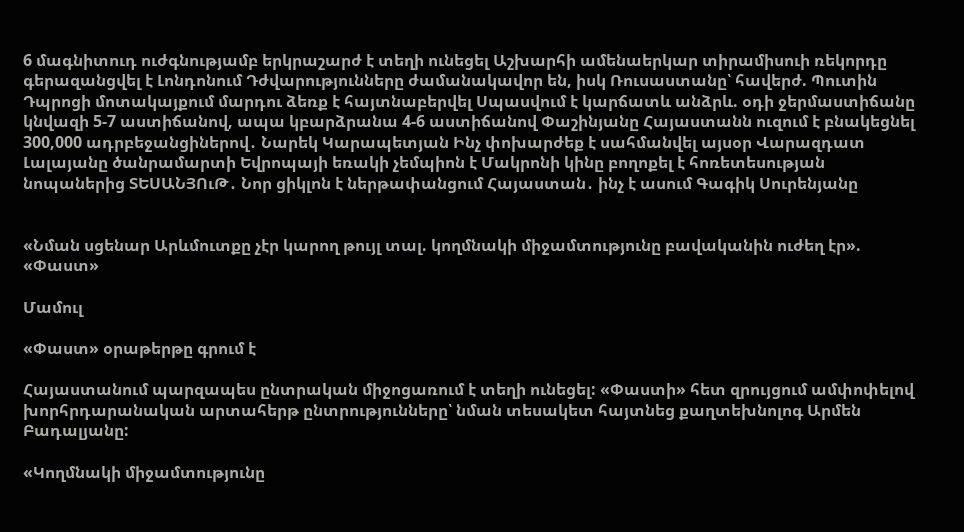6 մագնիտուդ ուժգնությամբ երկրաշարժ է տեղի ունեցել Աշխարհի ամենաերկար տիրամիսուի ռեկորդը գերազանցվել է Լոնդոնում Դժվարությունները ժամանակավոր են, իսկ Ռուսաստանը՝ հավերժ. Պուտին Դպրոցի մոտակայքում մարդու ձեռք է հայտնաբերվել Սպասվում է կարճատև անձրև. օդի ջերմաստիճանը կնվազի 5-7 աստիճանով, ապա կբարձրանա 4-6 աստիճանով Փաշինյանը Հայաստանն ուզում է բնակեցնել 300,000 ադրբեջանցիներով․ Նարեկ Կարապետյան Ինչ փոխարժեք է սահմանվել այսօր Վարազդատ Լալայանը ծանրամարտի Եվրոպայի եռակի չեմպիոն է Մակրոնի կինը բողոքել է հոռետեսության նոպաներից ՏԵՍԱՆՅՈւԹ․ Նոր ցիկլոն է ներթափանցում Հայաստան․ ինչ է ասում Գագիկ Սուրենյանը


«Նման սցենար Արևմուտքը չէր կարող թույլ տալ. կողմնակի միջամտությունը բավականին ուժեղ էր». «Փաստ»

Մամուլ

«Փաստ» օրաթերթը գրում է

Հայաստանում պարզապես ընտրական միջոցառում է տեղի ունեցել: «Փաստի» հետ զրույցում ամփոփելով խորհրդարանական արտահերթ ընտրությունները՝ նման տեսակետ հայտնեց քաղտեխնոլոգ Արմեն Բադալյանը:

«Կողմնակի միջամտությունը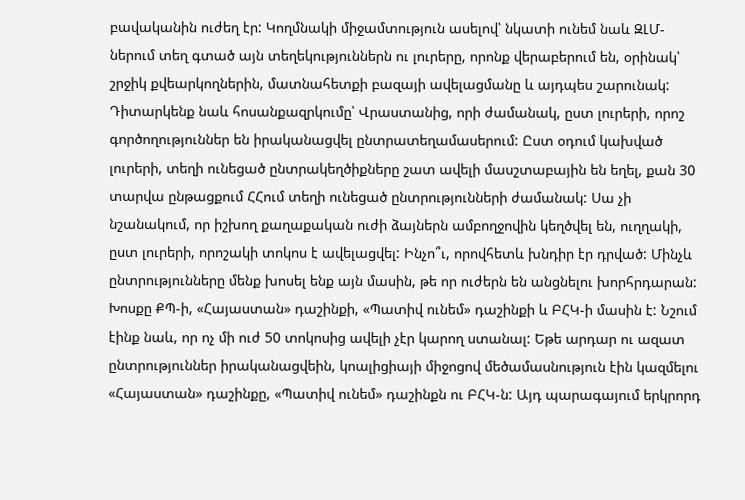բավականին ուժեղ էր: Կողմնակի միջամտություն ասելով՝ նկատի ունեմ նաև ԶԼՄ-ներում տեղ գտած այն տեղեկություններն ու լուրերը, որոնք վերաբերում են, օրինակ՝ շրջիկ քվեարկողներին, մատնահետքի բազայի ավելացմանը և այդպես շարունակ: Դիտարկենք նաև հոսանքազրկումը՝ Վրաստանից, որի ժամանակ, ըստ լուրերի, որոշ գործողություններ են իրականացվել ընտրատեղամասերում: Ըստ օդում կախված լուրերի, տեղի ունեցած ընտրակեղծիքները շատ ավելի մասշտաբային են եղել, քան 30 տարվա ընթացքում ՀՀում տեղի ունեցած ընտրությունների ժամանակ: Սա չի նշանակում, որ իշխող քաղաքական ուժի ձայներն ամբողջովին կեղծվել են, ուղղակի, ըստ լուրերի, որոշակի տոկոս է ավելացվել: Ինչո՞ւ, որովհետև խնդիր էր դրված: Մինչև ընտրությունները մենք խոսել ենք այն մասին, թե որ ուժերն են անցնելու խորհրդարան: Խոսքը ՔՊ-ի, «Հայաստան» դաշինքի, «Պատիվ ունեմ» դաշինքի և ԲՀԿ-ի մասին է: Նշում էինք նաև, որ ոչ մի ուժ 50 տոկոսից ավելի չէր կարող ստանալ: Եթե արդար ու ազատ ընտրություններ իրականացվեին, կոալիցիայի միջոցով մեծամասնություն էին կազմելու «Հայաստան» դաշինքը, «Պատիվ ունեմ» դաշինքն ու ԲՀԿ-ն: Այդ պարագայում երկրորդ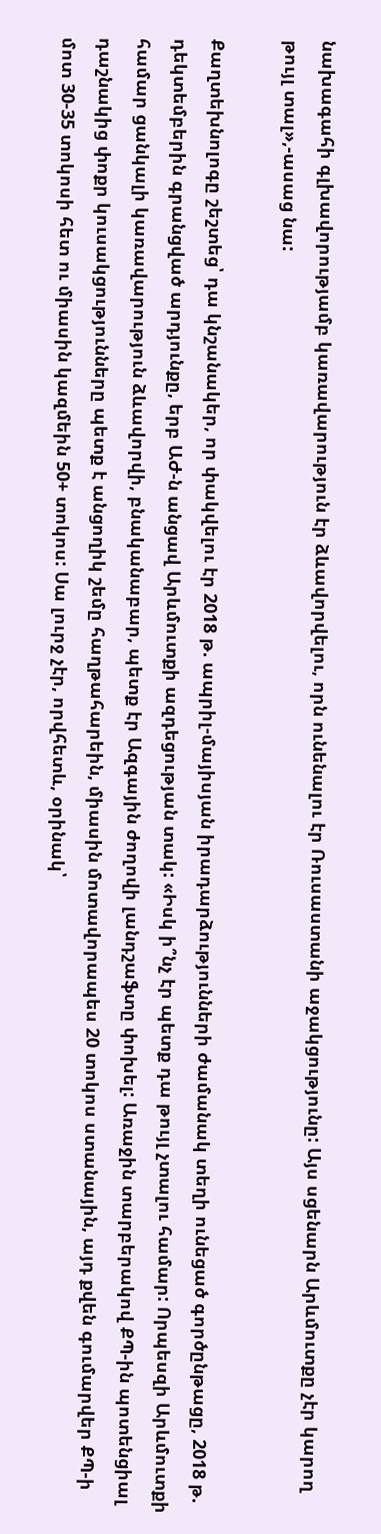նախագահի գլխավորությամբ կառավարություն էր ձևավորվելու, որն ունենալու էր Ռուսաստանի աջակցությունը: Այս սցենարն Արևմուտքը չէր կարող թույլ տալ»,-ասաց նա:

Քաղտեխնոլոգը շեշտեց՝ դա կնշանակեր, որ փակվելու էր 2018 թ. ապրիլ-մայիսյան իրադարձությունների ժամանակ տեղի ունեցած գործընթացը, 2018 թ. դեկտեմբերին գրանցված արդյունքը, երբ ԱԺ-ն անցավ Արևմուտքի ազդեցության տակ: «Իսկ ի՞նչ էր պետք դա թույլ չտալու համար: Որպեսզի Արևմուտքի համար ցանկալի կառավարություն ձևավորվի, բնականաբար, պետք էր Ազգային ժողովի լանդշաֆտը փոխել: Առաջին տարբերակով ՔՊ-ին պոտենցիալ դաշնակից փոքր կուսակցությունները պետք է անցողիկ շեմը հաղթահարեին, միասին մոտավորապես 20 տոկոս ստանային, այդ քվեն գումարվեր ՔՊ-ի մոտ 30-35 տոկոսի հետ ու միասին կազմեին 50+ տոկոս: Սա լուրջ չէր, որվհետև, օրինակ՝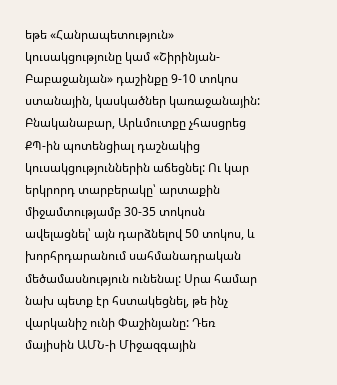եթե «Հանրապետություն» կուսակցությունը կամ «Շիրինյան-Բաբաջանյան» դաշինքը 9-10 տոկոս ստանային, կասկածներ կառաջանային: Բնականաբար, Արևմուտքը չհասցրեց ՔՊ-ին պոտենցիալ դաշնակից կուսակցություններին աճեցնել: Ու կար երկրորդ տարբերակը՝ արտաքին միջամտությամբ 30-35 տոկոսն ավելացնել՝ այն դարձնելով 50 տոկոս, և խորհրդարանում սահմանադրական մեծամասնություն ունենալ: Սրա համար նախ պետք էր հստակեցնել, թե ինչ վարկանիշ ունի Փաշինյանը: Դեռ մայիսին ԱՄՆ-ի Միջազգային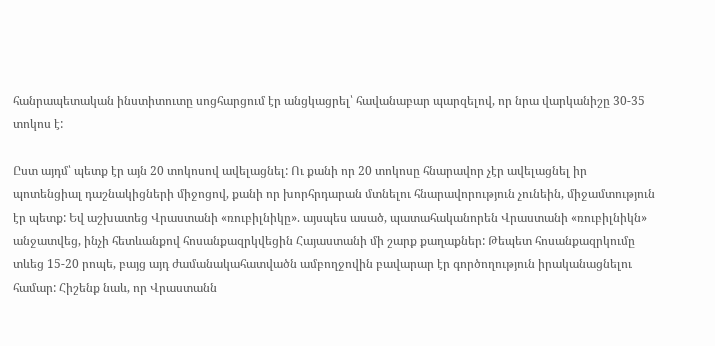հանրապետական ինստիտուտը սոցհարցում էր անցկացրել՝ հավանաբար պարզելով, որ նրա վարկանիշը 30-35 տոկոս է:

Ըստ այդմ՝ պետք էր այն 20 տոկոսով ավելացնել: Ու քանի որ 20 տոկոսը հնարավոր չէր ավելացնել իր պոտենցիալ դաշնակիցների միջոցով, քանի որ խորհրդարան մտնելու հնարավորություն չունեին, միջամտություն էր պետք: Եվ աշխատեց Վրաստանի «ռուբիլնիկը». այսպես ասած, պատահականորեն Վրաստանի «ռուբիլնիկն» անջատվեց, ինչի հետևանքով հոսանքազրկվեցին Հայաստանի մի շարք քաղաքներ: Թեպետ հոսանքազրկումը տևեց 15-20 րոպե, բայց այդ ժամանակահատվածն ամբողջովին բավարար էր գործողություն իրականացնելու համար: Հիշենք նաև, որ Վրաստանն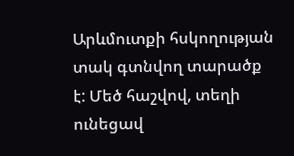Արևմուտքի հսկողության տակ գտնվող տարածք է: Մեծ հաշվով, տեղի ունեցավ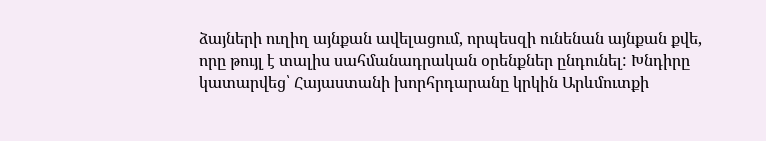ձայների ուղիղ այնքան ավելացում, որպեսզի ունենան այնքան քվե, որը թույլ է տալիս սահմանադրական օրենքներ ընդունել: Խնդիրը կատարվեց՝ Հայաստանի խորհրդարանը կրկին Արևմուտքի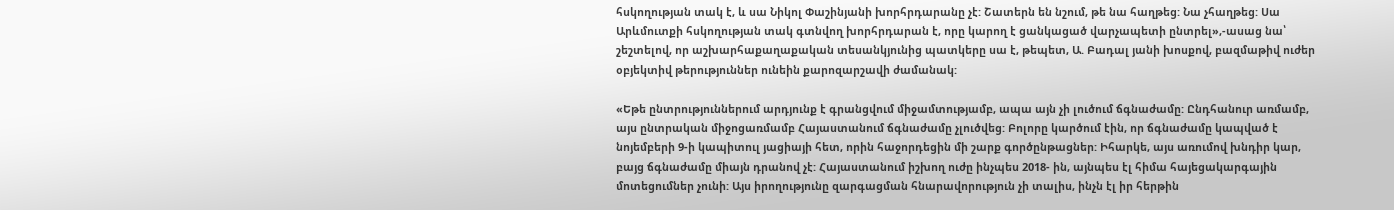հսկողության տակ է, և սա Նիկոլ Փաշինյանի խորհրդարանը չէ: Շատերն են նշում, թե նա հաղթեց: Նա չհաղթեց: Սա Արևմուտքի հսկողության տակ գտնվող խորհրդարան է, որը կարող է ցանկացած վարչապետի ընտրել»,-ասաց նա՝ շեշտելով, որ աշխարհաքաղաքական տեսանկյունից պատկերը սա է, թեպետ, Ա. Բադալ յանի խոսքով, բազմաթիվ ուժեր օբյեկտիվ թերություններ ունեին քարոզարշավի ժամանակ:

«Եթե ընտրություններում արդյունք է գրանցվում միջամտությամբ, ապա այն չի լուծում ճգնաժամը: Ընդհանուր առմամբ, այս ընտրական միջոցառմամբ Հայաստանում ճգնաժամը չլուծվեց: Բոլորը կարծում էին, որ ճգնաժամը կապված է նոյեմբերի 9-ի կապիտուլ յացիայի հետ, որին հաջորդեցին մի շարք գործընթացներ: Իհարկե, այս առումով խնդիր կար, բայց ճգնաժամը միայն դրանով չէ: Հայաստանում իշխող ուժը ինչպես 2018- ին, այնպես էլ հիմա հայեցակարգային մոտեցումներ չունի: Այս իրողությունը զարգացման հնարավորություն չի տալիս, ինչն էլ իր հերթին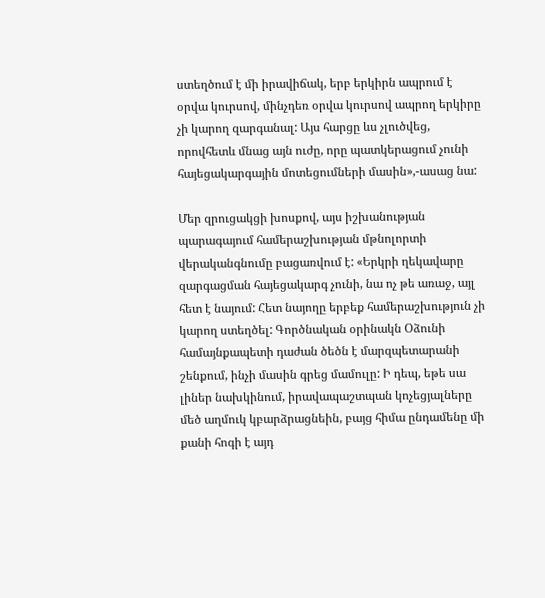ստեղծում է մի իրավիճակ, երբ երկիրն ապրում է օրվա կուրսով, մինչդեռ օրվա կուրսով ապրող երկիրը չի կարող զարգանալ: Այս հարցը ևս չլուծվեց, որովհետև մնաց այն ուժը, որը պատկերացում չունի հայեցակարգային մոտեցումների մասին»,-ասաց նա:

Մեր զրուցակցի խոսքով, այս իշխանության պարագայում համերաշխության մթնոլորտի վերականգնումը բացառվում է: «Երկրի ղեկավարը զարգացման հայեցակարգ չունի, նա ոչ թե առաջ, այլ հետ է նայում: Հետ նայողը երբեք համերաշխություն չի կարող ստեղծել: Գործնական օրինակն Օձունի համայնքապետի դաժան ծեծն է մարզպետարանի շենքում, ինչի մասին գրեց մամուլը: Ի դեպ, եթե սա լիներ նախկինում, իրավապաշտպան կոչեցյալները մեծ աղմուկ կբարձրացնեին, բայց հիմա ընդամենը մի քանի հոգի է այդ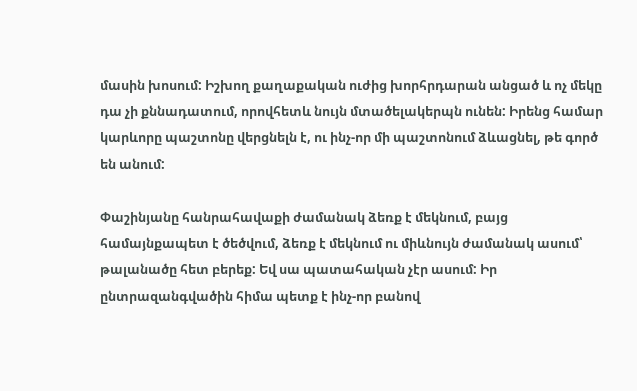մասին խոսում: Իշխող քաղաքական ուժից խորհրդարան անցած և ոչ մեկը դա չի քննադատում, որովհետև նույն մտածելակերպն ունեն: Իրենց համար կարևորը պաշտոնը վերցնելն է, ու ինչ-որ մի պաշտոնում ձևացնել, թե գործ են անում:

Փաշինյանը հանրահավաքի ժամանակ ձեռք է մեկնում, բայց համայնքապետ է ծեծվում, ձեռք է մեկնում ու միևնույն ժամանակ ասում՝ թալանածը հետ բերեք: Եվ սա պատահական չէր ասում: Իր ընտրազանգվածին հիմա պետք է ինչ-որ բանով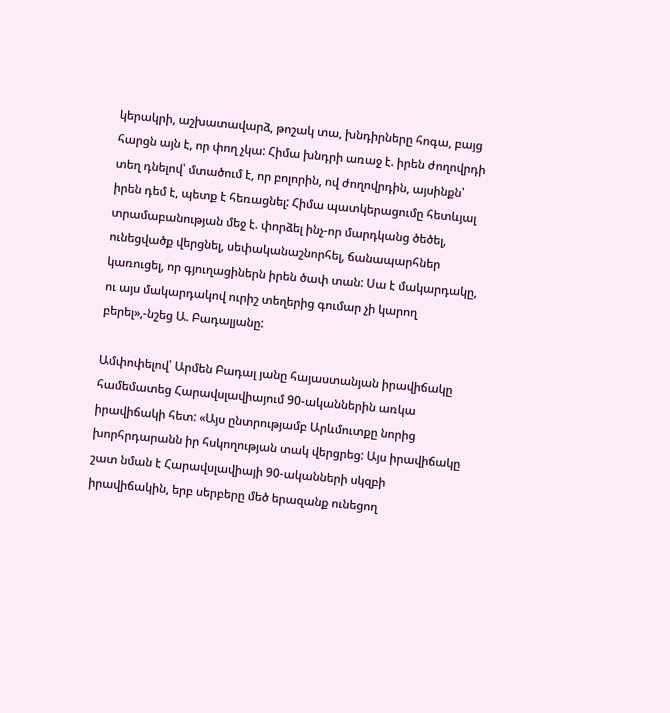կերակրի, աշխատավարձ, թոշակ տա, խնդիրները հոգա, բայց հարցն այն է, որ փող չկա: Հիմա խնդրի առաջ է. իրեն ժողովրդի տեղ դնելով՝ մտածում է, որ բոլորին, ով ժողովրդին, այսինքն՝ իրեն դեմ է, պետք է հեռացնել: Հիմա պատկերացումը հետևյալ տրամաբանության մեջ է. փորձել ինչ-որ մարդկանց ծեծել, ունեցվածք վերցնել, սեփականաշնորհել, ճանապարհներ կառուցել, որ գյուղացիներն իրեն ծափ տան: Սա է մակարդակը, ու այս մակարդակով ուրիշ տեղերից գումար չի կարող բերել»,-նշեց Ա. Բադալյանը:

Ամփոփելով՝ Արմեն Բադալ յանը հայաստանյան իրավիճակը համեմատեց Հարավսլավիայում 90-ականներին առկա իրավիճակի հետ: «Այս ընտրությամբ Արևմուտքը նորից խորհրդարանն իր հսկողության տակ վերցրեց: Այս իրավիճակը շատ նման է Հարավսլավիայի 90-ականների սկզբի իրավիճակին, երբ սերբերը մեծ երազանք ունեցող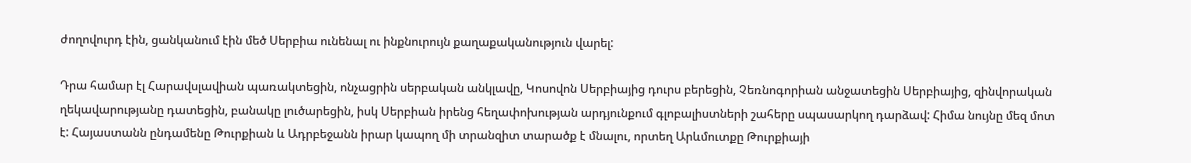ժողովուրդ էին, ցանկանում էին մեծ Սերբիա ունենալ ու ինքնուրույն քաղաքականություն վարել:

Դրա համար էլ Հարավսլավիան պառակտեցին, ոնչացրին սերբական անկլավը, Կոսովոն Սերբիայից դուրս բերեցին, Չեռնոգորիան անջատեցին Սերբիայից, զինվորական ղեկավարությանը դատեցին, բանակը լուծարեցին, իսկ Սերբիան իրենց հեղափոխության արդյունքում գլոբալիստների շահերը սպասարկող դարձավ: Հիմա նույնը մեզ մոտ է: Հայաստանն ընդամենը Թուրքիան և Ադրբեջանն իրար կապող մի տրանզիտ տարածք է մնալու, որտեղ Արևմուտքը Թուրքիայի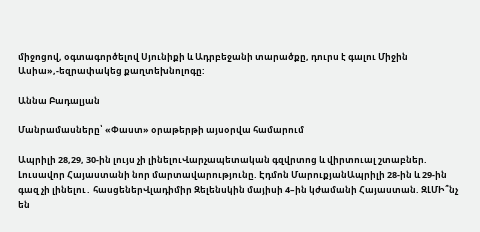միջոցով, օգտագործելով Սյունիքի և Ադրբեջանի տարածքը, դուրս է գալու Միջին Ասիա»,-եզրափակեց քաղտեխնոլոգը:

Աննա Բադալյան

Մանրամասները՝ «Փաստ» օրաթերթի այսօրվա համարում

Ապրիլի 28,29, 30-ին լույս չի լինելուՎարչապետական գզվրտոց և վիրտուալ շտաբներ. Լուսավոր Հայաստանի նոր մարտավարությունը. Էդմոն ՄարուքյանԱպրիլի 28-ին և 29-ին գազ չի լինելու․ հասցեներՎլադիմիր Զելենսկին մայիսի 4–ին կժամանի Հայաստան. ԶԼՄԻ՞նչ են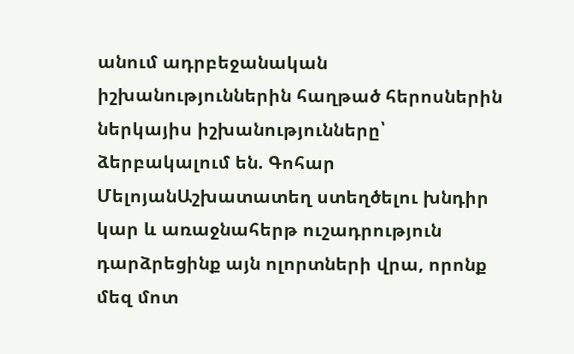անում ադրբեջանական իշխանություններին հաղթած հերոսներին ներկայիս իշխանությունները՝ ձերբակալում են. Գոհար ՄելոյանԱշխատատեղ ստեղծելու խնդիր կար և առաջնահերթ ուշադրություն դարձրեցինք այն ոլորտների վրա, որոնք մեզ մոտ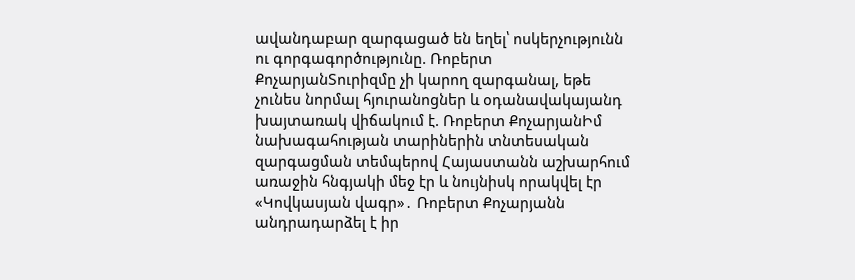ավանդաբար զարգացած են եղել՝ ոսկերչությունն ու գորգագործությունը. Ռոբերտ ՔոչարյանՏուրիզմը չի կարող զարգանալ, եթե չունես նորմալ հյուրանոցներ և օդանավակայանդ խայտառակ վիճակում է. Ռոբերտ ՔոչարյանԻմ նախագահության տարիներին տնտեսական զարգացման տեմպերով Հայաստանն աշխարհում առաջին հնգյակի մեջ էր և նույնիսկ որակվել էր «Կովկասյան վագր»․ Ռոբերտ Քոչարյանն անդրադարձել է իր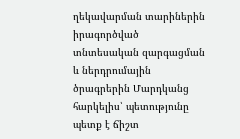ղեկավարման տարիներին իրագործված տնտեսական զարգացման և ներդրումային ծրագրերին Մարդկանց հարկելիս՝ պետությունը պետք է ճիշտ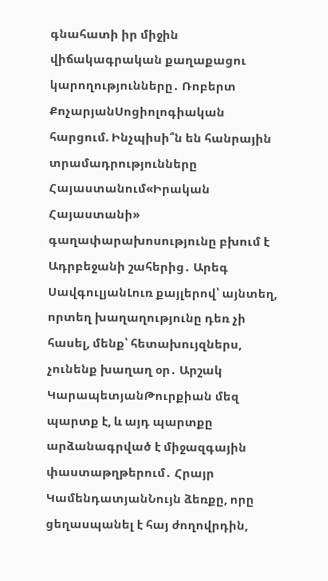գնահատի իր միջին վիճակագրական քաղաքացու կարողությունները․ Ռոբերտ ՔոչարյանՍոցիոլոգիական հարցում. Ինչպիսի՞ն են հանրային տրամադրությունները Հայաստանում«Իրական Հայաստանի» գաղափարախոսությունը բխում է Ադրբեջանի շահերից․ Արեգ ՍավգուլյանԼուռ քայլերով՝ այնտեղ, որտեղ խաղաղությունը դեռ չի հասել, մենք՝ հետախույզներս, չունենք խաղաղ օր․ Արշակ ԿարապետյանԹուրքիան մեզ պարտք է, և այդ պարտքը արձանագրված է միջազգային փաստաթղթերում․ Հրայր ԿամենդատյանՆույն ձեռքը, որը ցեղասպանել է հայ ժողովրդին,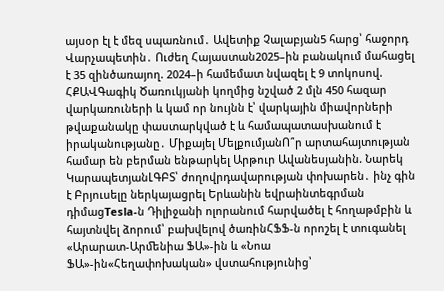այսօր էլ է մեզ սպառնում․ Ավետիք Չալաբյան5 հարց՝ հաջորդ Վարչապետին․ Ուժեղ Հայաստան2025–ին բանակում մահացել է 35 զինծառայող. 2024–ի համեմատ նվազել է 9 տոկոսով. ՀՔԱՎԳագիկ Ծառուկյանի կողմից նշված 2 մլն 450 հազար վարկառուների և կամ որ նույնն է՝ վարկային միավորների թվաքանակը փաստարկված է և համապատասխանում է իրականությանը․ Միքայել ՄելքումյանՈ՞ր արտահայտության համար են բերման ենթարկել Արթուր Ավանեսյանին. Նարեկ ԿարապետյանԼԳԲՏ՝ ժողովրդավարության փոխարեն․ ինչ գին է Բրյուսելը ներկայացրել Երևանին եվրաինտեգրման դիմացTesla-ն Դիլիջանի ոլորանում հարվածել է հողաթմբին և հայտնվել ձորում՝ բախվելով ծառինՀՖՖ-ն որոշել է տուգանել «Արարատ-Արﬔնիա ՖԱ»-ին և «Նոա ՖԱ»-ին«Հեղափոխական» վստահությունից՝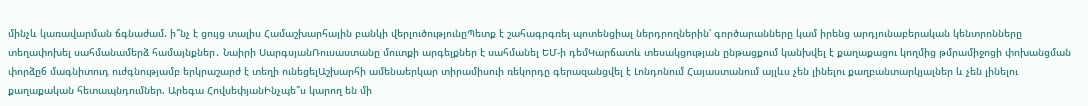մինչև կառավարման ճգնաժամ. ի՞նչ է ցույց տալիս Համաշխարհային բանկի վերլուծությունըՊետք է շահագրգռել պոտենցիալ ներդրողներին՝ գործարանները կամ իրենց արդյունաբերական կենտրոնները տեղափոխել սահմանամերձ համայնքներ․ Նաիրի ՍարգսյանՌուսաստանը մուտքի արգելքներ է սահմանել ԵՄ-ի դեմԿարճատև տեսակցության ընթացքում կանխվել է քաղաքացու կողմից թմրամիջոցի փոխանցման փորձը6 մագնիտուդ ուժգնությամբ երկրաշարժ է տեղի ունեցելԱշխարհի ամենաերկար տիրամիսուի ռեկորդը գերազանցվել է Լոնդոնում Հայաստանում այլևս չեն լինելու քաղբանտարկյալներ և չեն լինելու քաղաքական հետապնդումներ. Արեգա ՀովսեփյանԻնչպե՞ս կարող են մի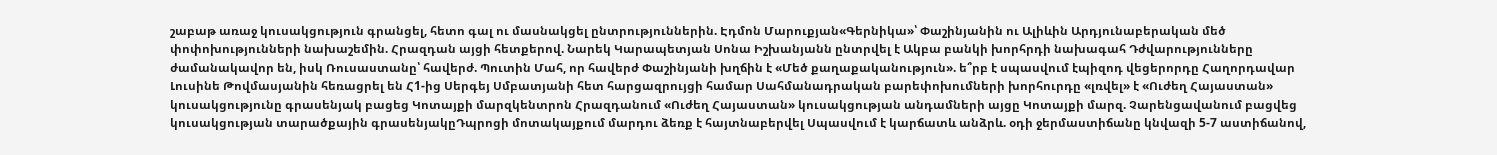շաբաթ առաջ կուսակցություն գրանցել, հետո գալ ու մասնակցել ընտրություններին. Էդմոն Մարուքյան«Գերնիկա»՝ Փաշինյանին ու Ալիևին Արդյունաբերական մեծ փոփոխությունների նախաշեմին. Հրազդան այցի հետքերով. Նարեկ Կարապետյան Սոնա Իշխանյանն ընտրվել է Ակբա բանկի խորհրդի նախագահ Դժվարությունները ժամանակավոր են, իսկ Ռուսաստանը՝ հավերժ. Պուտին Մահ, որ հավերժ Փաշինյանի խղճին է «Մեծ քաղաքականություն». ե՞րբ է սպասվում էպիզոդ վեցերորդը Հաղորդավար Լուսինե Թովմասյանին հեռացրել են Հ1-ից Սերգեյ Սմբատյանի հետ հարցազրույցի համար Սահմանադրական բարեփոխումների խորհուրդը «լռվել» է «Ուժեղ Հայաստան» կուսակցությունը գրասենյակ բացեց Կոտայքի մարզկենտրոն Հրազդանում «Ուժեղ Հայաստան» կուսակցության անդամների այցը Կոտայքի մարզ. Չարենցավանում բացվեց կուսակցության տարածքային գրասենյակըԴպրոցի մոտակայքում մարդու ձեռք է հայտնաբերվել Սպասվում է կարճատև անձրև. օդի ջերմաստիճանը կնվազի 5-7 աստիճանով,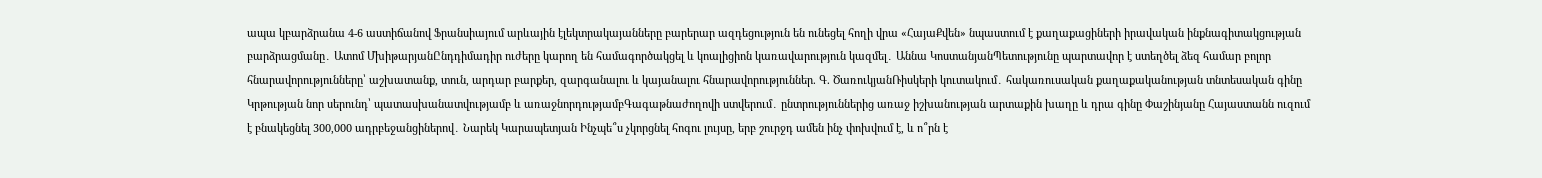ապա կբարձրանա 4-6 աստիճանով Ֆրանսիայում արևային էլեկտրակայանները բարերար ազդեցություն են ունեցել հողի վրա «ՀայաՔվեն» նպաստում է քաղաքացիների իրավական ինքնագիտակցության բարձրացմանը․ Ատոմ ՄխիթարյանԸնդդիմադիր ուժերը կարող են համագործակցել և կոալիցիոն կառավարություն կազմել․ Աննա ԿոստանյանՊետությունը պարտավոր է ստեղծել ձեզ համար բոլոր հնարավորությունները՝ աշխատանք, տուն, արդար բարքեր, զարգանալու և կայանալու հնարավորություններ. Գ. ԾառուկյանՌիսկերի կուտակում․ հակառուսական քաղաքականության տնտեսական գինը Կրթության նոր սերունդ՝ պատասխանատվությամբ և առաջնորդությամբԳագաթնաժողովի ստվերում․ ընտրություններից առաջ իշխանության արտաքին խաղը և դրա գինը Փաշինյանը Հայաստանն ուզում է բնակեցնել 300,000 ադրբեջանցիներով․ Նարեկ Կարապետյան Ինչպե՞ս չկորցնել հոգու լույսը, երբ շուրջդ ամեն ինչ փոխվում է, և ո՞րն է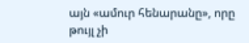այն «ամուր հենարանը», որը թույլ չի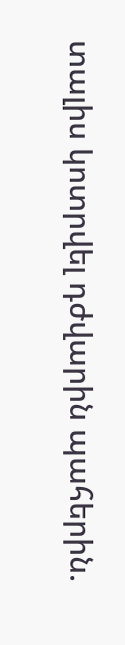տալիս կոտրվել դժվարին պահերին.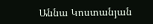Աննա Կոստանյան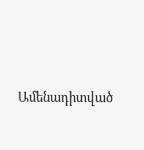Ամենադիտված